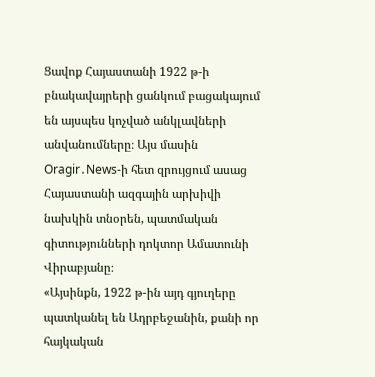Ցավոք Հայաստանի 1922 թ-ի բնակավայրերի ցանկում բացակայում են այսպես կոչված անկլավների անվանումները։ Այս մասին
Oragir․News-ի հետ զրույցում ասաց Հայաստանի ազգային արխիվի նախկին տնօրեն, պատմական գիտությունների դոկտոր Ամատունի Վիրաբյանը։
«Այսինքն, 1922 թ-ին այդ գյուղերը պատկանել են Ադրբեջանին, քանի որ հայկական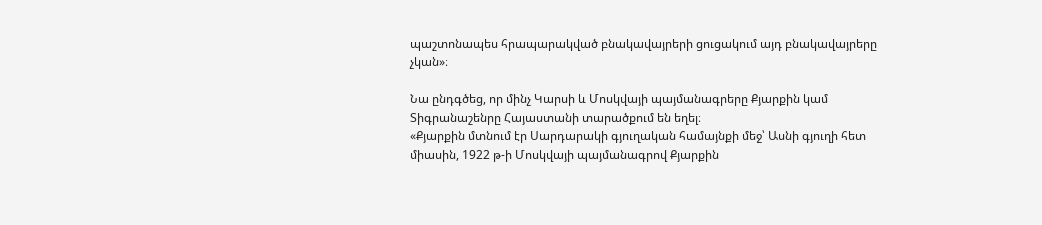պաշտոնապես հրապարակված բնակավայրերի ցուցակում այդ բնակավայրերը չկան»։

Նա ընդգծեց, որ մինչ Կարսի և Մոսկվայի պայմանագրերը Քյարքին կամ Տիգրանաշենրը Հայաստանի տարածքում են եղել։
«Քյարքին մտնում էր Սարդարակի գյուղական համայնքի մեջ՝ Ասնի գյուղի հետ միասին, 1922 թ-ի Մոսկվայի պայմանագրով Քյարքին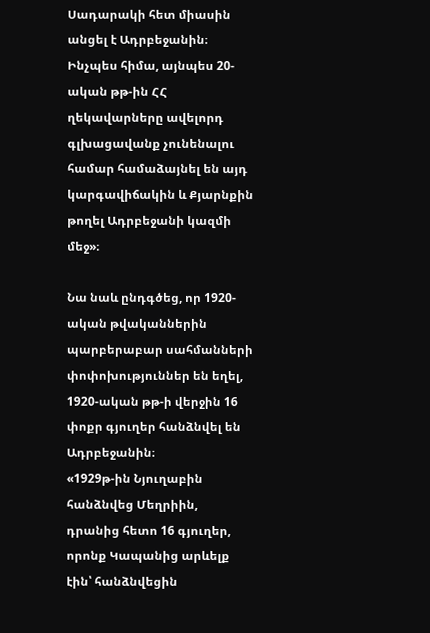Սադարակի հետ միասին անցել է Ադրբեջանին։ Ինչպես հիմա, այնպես 20-ական թթ-ին ՀՀ ղեկավարները ավելորդ գլխացավանք չունենալու համար համաձայնել են այդ կարգավիճակին և Քյարնքին թողել Ադրբեջանի կազմի մեջ»։

Նա նաև ընդգծեց, որ 1920-ական թվականներին պարբերաբար սահմանների փոփոխություններ են եղել, 1920-ական թթ-ի վերջին 16 փոքր գյուղեր հանձնվել են Ադրբեջանին։
«1929թ-ին Նյուղաբին հանձնվեց Մեղրիին, դրանից հետո 16 գյուղեր, որոնք Կապանից արևելք էին՝ հանձնվեցին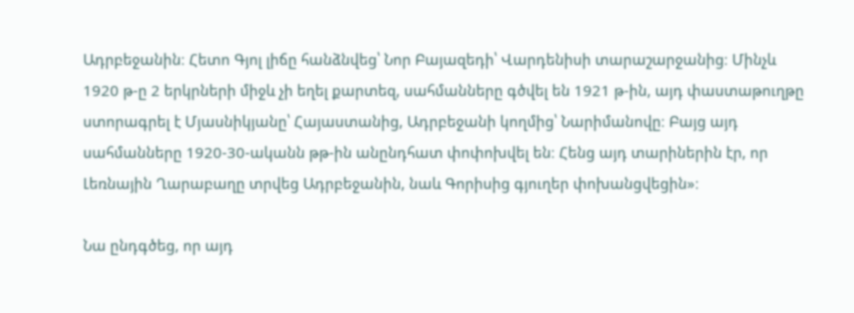Ադրբեջանին։ Հետո Գյոլ լիճը հանձնվեց՝ Նոր Բայազեդի՝ Վարդենիսի տարաշարջանից։ Մինչև 1920 թ-ը 2 երկրների միջև չի եղել քարտեզ, սահմանները գծվել են 1921 թ-ին, այդ փաստաթուղթը ստորագրել է Մյասնիկյանը՝ Հայաստանից, Ադրբեջանի կողմից՝ Նարիմանովը։ Բայց այդ սահմանները 1920-30-ականն թթ-ին անընդհատ փոփոխվել են։ Հենց այդ տարիներին էր, որ Լեռնային Ղարաբաղը տրվեց Ադրբեջանին, նաև Գորիսից գյուղեր փոխանցվեցին»։

Նա ընդգծեց, որ այդ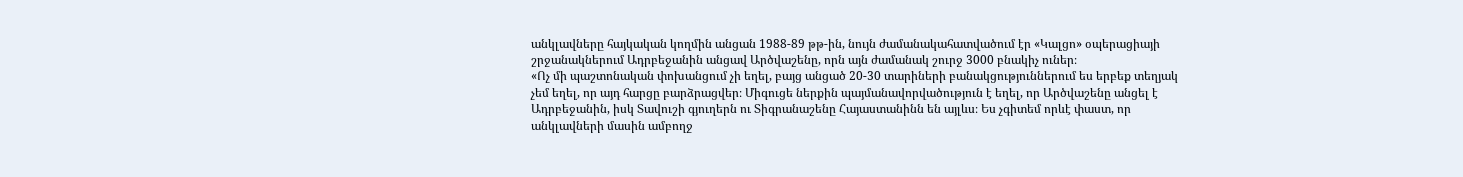անկլավները հայկական կողմին անցան 1988-89 թթ-ին, նույն ժամանակահատվածում էր «Կալցո» օպերացիայի շրջանակներում Ադրբեջանին անցավ Արծվաշենը, որն այն ժամանակ շուրջ 3000 բնակիչ ուներ։
«Ոչ մի պաշտոնական փոխանցում չի եղել, բայց անցած 20-30 տարիների բանակցություններում ես երբեք տեղյակ չեմ եղել, որ այդ հարցը բարձրացվեր։ Միգուցե ներքին պայմանավորվածություն է եղել, որ Արծվաշենը անցել է Ադրբեջանին, իսկ Տավուշի գյուղերն ու Տիգրանաշենը Հայաստանինն են այլևս։ Ես չգիտեմ որևէ փաստ, որ անկլավների մասին ամբողջ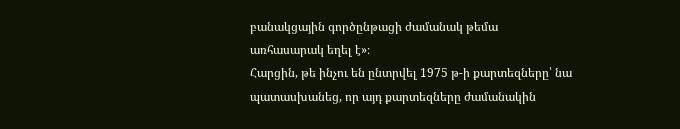բանակցային գործընթացի ժամանակ թեմա առհասարակ եղել է»։
Հարցին, թե ինչու են ընտրվել 1975 թ-ի քարտեզները՝ նա պատասխանեց, որ այդ քարտեզները ժամանակին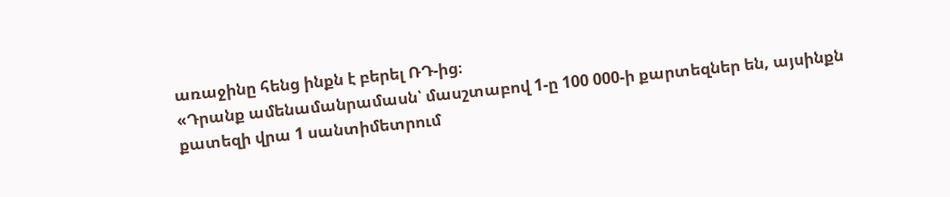առաջինը հենց ինքն է բերել ՌԴ-ից։
«Դրանք ամենամանրամասն՝ մասշտաբով 1-ը 100 000-ի քարտեզներ են, այսինքն քատեզի վրա 1 սանտիմետրում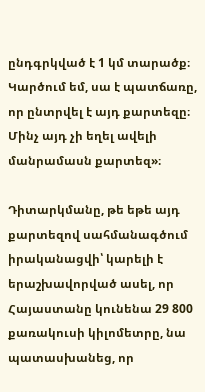ընդգրկված է 1 կմ տարածք։ Կարծում եմ, սա է պատճառը, որ ընտրվել է այդ քարտեզը։ Մինչ այդ չի եղել ավելի մանրամասն քարտեզ»։

Դիտարկմանը, թե եթե այդ քարտեզով սահմանագծում իրականացվի՝ կարելի է երաշխավորված ասել, որ Հայաստանը կունենա 29 800 քառակուսի կիլոմետրը, նա պատասխանեց, որ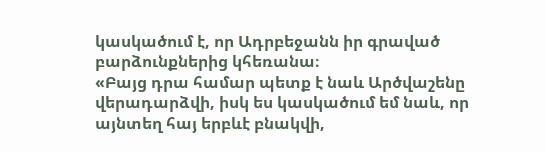կասկածում է, որ Ադրբեջանն իր գրաված բարձունքներից կհեռանա։
«Բայց դրա համար պետք է նաև Արծվաշենը վերադարձվի, իսկ ես կասկածում եմ նաև, որ այնտեղ հայ երբևէ բնակվի,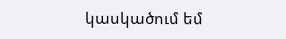կասկածում եմ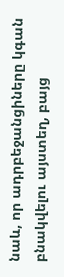նաև, որ ադրբեջանցիները կգան բնակվելու այստեղ, բայց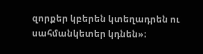զորքեր կբերեն կտեղադրեն ու սահմանկետեր կդնեն»։